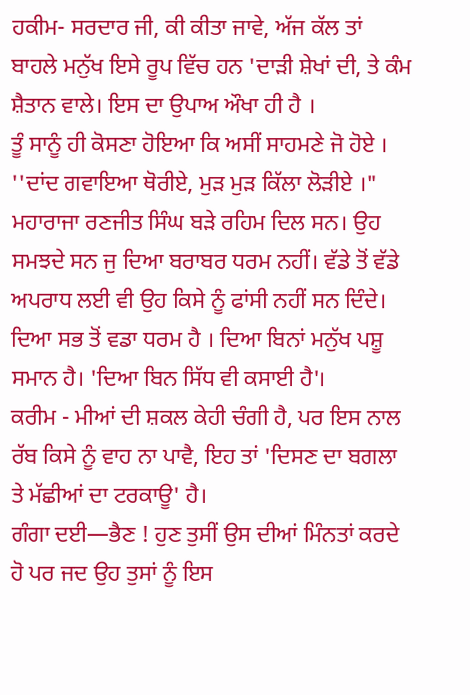ਹਕੀਮ- ਸਰਦਾਰ ਜੀ, ਕੀ ਕੀਤਾ ਜਾਵੇ, ਅੱਜ ਕੱਲ ਤਾਂ ਬਾਹਲੇ ਮਨੁੱਖ ਇਸੇ ਰੂਪ ਵਿੱਚ ਹਨ 'ਦਾੜੀ ਸ਼ੇਖਾਂ ਦੀ, ਤੇ ਕੰਮ ਸ਼ੈਤਾਨ ਵਾਲੇ। ਇਸ ਦਾ ਉਪਾਅ ਔਖਾ ਹੀ ਹੈ ।
ਤੂੰ ਸਾਨੂੰ ਹੀ ਕੋਸਣਾ ਹੋਇਆ ਕਿ ਅਸੀਂ ਸਾਹਮਣੇ ਜੋ ਹੋਏ । ''ਦਾਂਦ ਗਵਾਇਆ ਥੋਰੀਏ, ਮੁੜ ਮੁੜ ਕਿੱਲਾ ਲੋੜੀਏ ।"
ਮਹਾਰਾਜਾ ਰਣਜੀਤ ਸਿੰਘ ਬੜੇ ਰਹਿਮ ਦਿਲ ਸਨ। ਉਹ ਸਮਝਦੇ ਸਨ ਜੁ ਦਿਆ ਬਰਾਬਰ ਧਰਮ ਨਹੀਂ। ਵੱਡੇ ਤੋਂ ਵੱਡੇ ਅਪਰਾਧ ਲਈ ਵੀ ਉਹ ਕਿਸੇ ਨੂੰ ਫਾਂਸੀ ਨਹੀਂ ਸਨ ਦਿੰਦੇ।
ਦਿਆ ਸਭ ਤੋਂ ਵਡਾ ਧਰਮ ਹੈ । ਦਿਆ ਬਿਨਾਂ ਮਨੁੱਖ ਪਸ਼ੂ ਸਮਾਨ ਹੈ। 'ਦਿਆ ਬਿਨ ਸਿੱਧ ਵੀ ਕਸਾਈ ਹੈ'।
ਕਰੀਮ - ਮੀਆਂ ਦੀ ਸ਼ਕਲ ਕੇਹੀ ਚੰਗੀ ਹੈ, ਪਰ ਇਸ ਨਾਲ ਰੱਬ ਕਿਸੇ ਨੂੰ ਵਾਹ ਨਾ ਪਾਵੈ, ਇਹ ਤਾਂ 'ਦਿਸਣ ਦਾ ਬਗਲਾ ਤੇ ਮੱਛੀਆਂ ਦਾ ਟਰਕਾਊ' ਹੈ।
ਗੰਗਾ ਦਈ—ਭੈਣ ! ਹੁਣ ਤੁਸੀਂ ਉਸ ਦੀਆਂ ਮਿੰਨਤਾਂ ਕਰਦੇ ਹੋ ਪਰ ਜਦ ਉਹ ਤੁਸਾਂ ਨੂੰ ਇਸ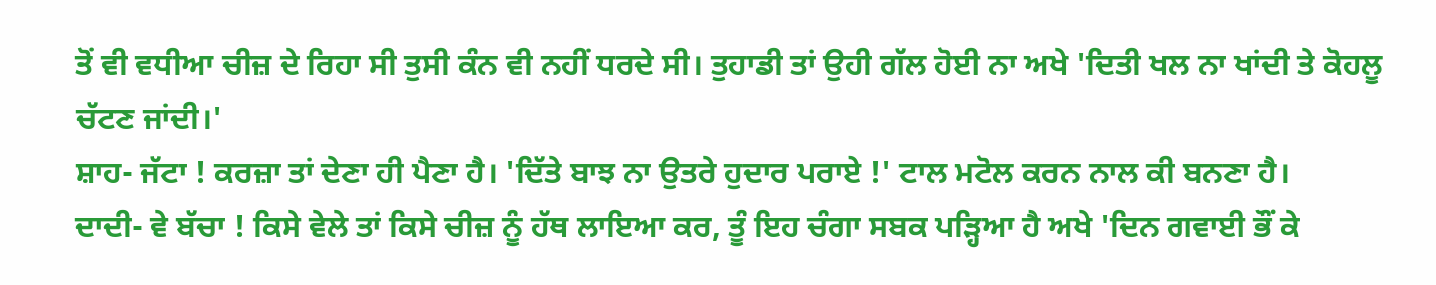ਤੋਂ ਵੀ ਵਧੀਆ ਚੀਜ਼ ਦੇ ਰਿਹਾ ਸੀ ਤੁਸੀ ਕੰਨ ਵੀ ਨਹੀਂ ਧਰਦੇ ਸੀ। ਤੁਹਾਡੀ ਤਾਂ ਉਹੀ ਗੱਲ ਹੋਈ ਨਾ ਅਖੇ 'ਦਿਤੀ ਖਲ ਨਾ ਖਾਂਦੀ ਤੇ ਕੋਹਲੂ ਚੱਟਣ ਜਾਂਦੀ।'
ਸ਼ਾਹ- ਜੱਟਾ ! ਕਰਜ਼ਾ ਤਾਂ ਦੇਣਾ ਹੀ ਪੈਣਾ ਹੈ। 'ਦਿੱਤੇ ਬਾਝ ਨਾ ਉਤਰੇ ਹੁਦਾਰ ਪਰਾਏ !' ਟਾਲ ਮਟੋਲ ਕਰਨ ਨਾਲ ਕੀ ਬਨਣਾ ਹੈ।
ਦਾਦੀ- ਵੇ ਬੱਚਾ ! ਕਿਸੇ ਵੇਲੇ ਤਾਂ ਕਿਸੇ ਚੀਜ਼ ਨੂੰ ਹੱਥ ਲਾਇਆ ਕਰ, ਤੂੰ ਇਹ ਚੰਗਾ ਸਬਕ ਪੜ੍ਹਿਆ ਹੈ ਅਖੇ 'ਦਿਨ ਗਵਾਈ ਭੌਂ ਕੇ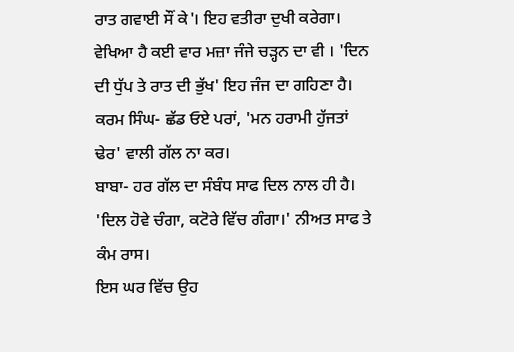ਰਾਤ ਗਵਾਈ ਸੌਂ ਕੇ'। ਇਹ ਵਤੀਰਾ ਦੁਖੀ ਕਰੇਗਾ।
ਵੇਖਿਆ ਹੈ ਕਈ ਵਾਰ ਮਜ਼ਾ ਜੰਜੇ ਚੜ੍ਹਨ ਦਾ ਵੀ । 'ਦਿਨ ਦੀ ਧੁੱਪ ਤੇ ਰਾਤ ਦੀ ਭੁੱਖ' ਇਹ ਜੰਜ ਦਾ ਗਹਿਣਾ ਹੈ।
ਕਰਮ ਸਿੰਘ- ਛੱਡ ਓਏ ਪਰਾਂ, 'ਮਨ ਹਰਾਮੀ ਹੁੱਜਤਾਂ ਢੇਰ' ਵਾਲੀ ਗੱਲ ਨਾ ਕਰ।
ਬਾਬਾ- ਹਰ ਗੱਲ ਦਾ ਸੰਬੰਧ ਸਾਫ ਦਿਲ ਨਾਲ ਹੀ ਹੈ। 'ਦਿਲ ਹੋਵੇ ਚੰਗਾ, ਕਟੋਰੇ ਵਿੱਚ ਗੰਗਾ।' ਨੀਅਤ ਸਾਫ ਤੇ ਕੰਮ ਰਾਸ।
ਇਸ ਘਰ ਵਿੱਚ ਉਹ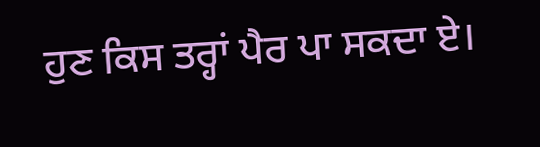ਹੁਣ ਕਿਸ ਤਰ੍ਹਾਂ ਪੈਰ ਪਾ ਸਕਦਾ ਏ।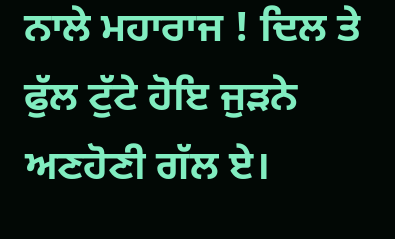ਨਾਲੇ ਮਹਾਰਾਜ ! ਦਿਲ ਤੇ ਫੁੱਲ ਟੁੱਟੇ ਹੋਇ ਜੁੜਨੇ ਅਣਹੋਣੀ ਗੱਲ ਏ।